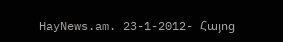HayNews.am. 23-1-2012- Հայոց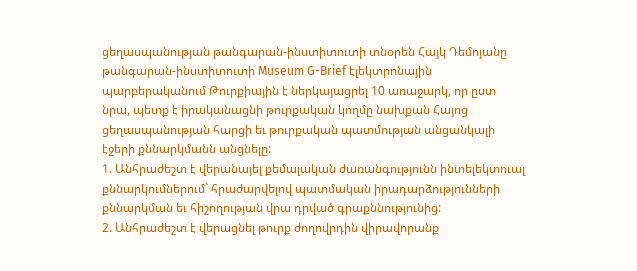ցեղասպանության թանգարան-ինստիտուտի տնօրեն Հայկ Դեմոյանը թանգարան-ինստիտուտի Museum G-Brief էլեկտրոնային պարբերականում Թուրքիային է ներկայացրել 10 առաջարկ, որ ըստ նրա, պետք է իրականացնի թուրքական կողմը նախքան Հայոց ցեղասպանության հարցի եւ թուրքական պատմության անցանկալի էջերի քննարկմանն անցնելը:
1. Անհրաժեշտ է վերանայել քեմալական ժառանգությունն ինտելեկտուալ քննարկումներում` հրաժարվելով պատմական իրադարձությունների քննարկման եւ հիշողության վրա դրված գրաքննությունից:
2. Անհրաժեշտ է վերացնել թուրք ժողովրդին վիրավորանք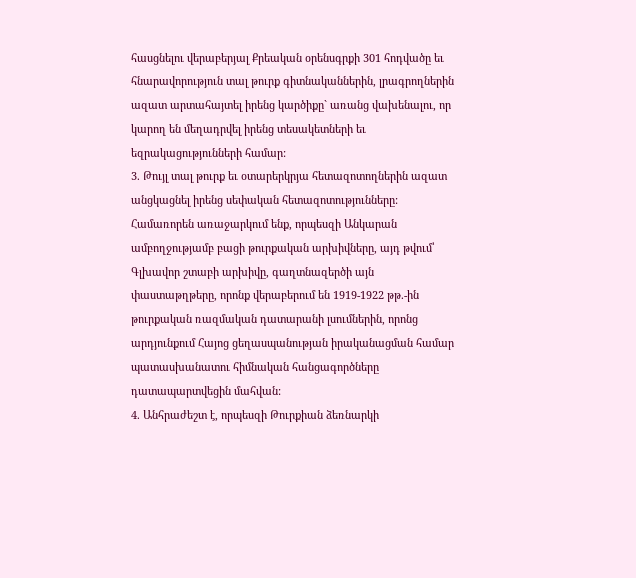հասցնելու վերաբերյալ Քրեական օրենսգրքի 301 հոդվածը եւ հնարավորություն տալ թուրք գիտնականներին, լրագրողներին ազատ արտահայտել իրենց կարծիքը` առանց վախենալու, որ կարող են մեղադրվել իրենց տեսակետների եւ եզրակացությունների համար:
3. Թույլ տալ թուրք եւ օտարերկրյա հետազոտողներին ազատ անցկացնել իրենց սեփական հետազոտությունները: Համառորեն առաջարկում ենք, որպեսզի Անկարան ամբողջությամբ բացի թուրքական արխիվները, այդ թվում՝ Գլխավոր շտաբի արխիվը, գաղտնազերծի այն փաստաթղթերը, որոնք վերաբերում են 1919-1922 թթ.-ին թուրքական ռազմական դատարանի լսումներին, որոնց արդյունքում Հայոց ցեղասպանության իրականացման համար պատասխանատու հիմնական հանցագործները դատապարտվեցին մահվան:
4. Անհրաժեշտ է, որպեսզի Թուրքիան ձեռնարկի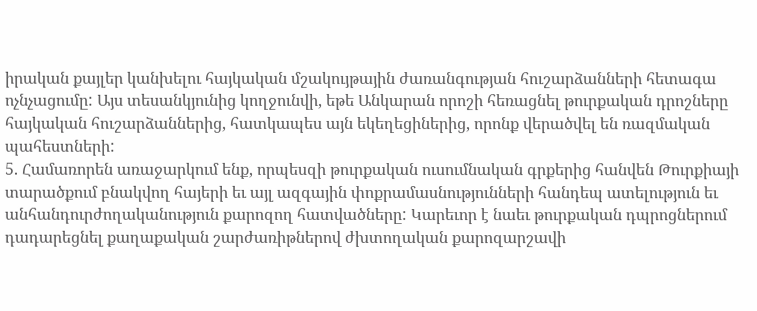իրական քայլեր կանխելու հայկական մշակույթային ժառանգության հուշարձանների հետագա ոչնչացումը: Այս տեսանկյունից կողջունվի, եթե Անկարան որոշի հեռացնել թուրքական դրոշները հայկական հուշարձաններից, հատկապես այն եկեղեցիներից, որոնք վերածվել են ռազմական պահեստների:
5. Համառորեն առաջարկում ենք, որպեսզի թուրքական ուսումնական գրքերից հանվեն Թուրքիայի տարածքում բնակվող հայերի եւ այլ ազգային փոքրամասնությունների հանդեպ ատելություն եւ անհանդուրժողականություն քարոզող հատվածները: Կարեւոր է նաեւ թուրքական դպրոցներում դադարեցնել քաղաքական շարժառիթներով ժխտողական քարոզարշավի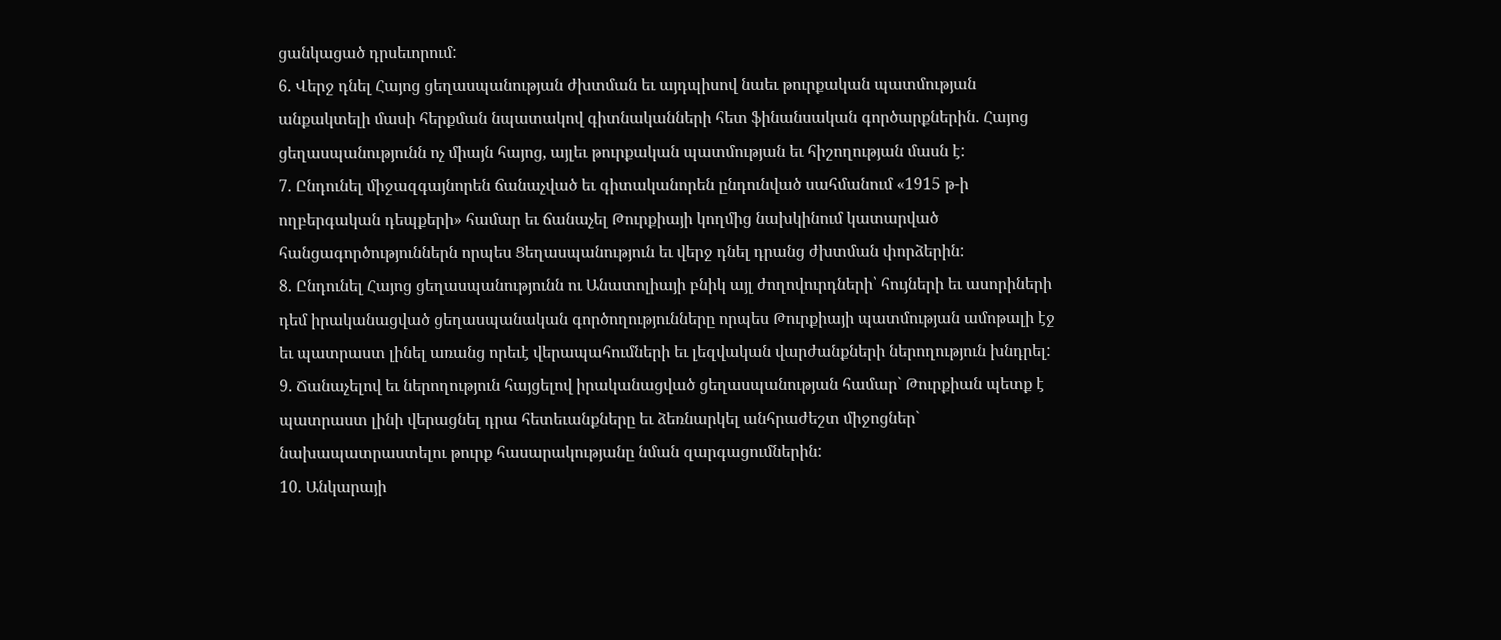ցանկացած դրսեւորում:
6. Վերջ դնել Հայոց ցեղասպանության ժխտման եւ այդպիսով նաեւ թուրքական պատմության անքակտելի մասի հերքման նպատակով գիտնականների հետ ֆինանսական գործարքներին. Հայոց ցեղասպանությունն ոչ միայն հայոց, այլեւ թուրքական պատմության եւ հիշողության մասն է:
7. Ընդունել միջազգայնորեն ճանաչված եւ գիտականորեն ընդունված սահմանում «1915 թ-ի ողբերգական դեպքերի» համար եւ ճանաչել Թուրքիայի կողմից նախկինում կատարված հանցագործություններն որպես Ցեղասպանություն եւ վերջ դնել դրանց ժխտման փորձերին:
8. Ընդունել Հայոց ցեղասպանությունն ու Անատոլիայի բնիկ այլ ժողովուրդների՝ հույների եւ ասորիների դեմ իրականացված ցեղասպանական գործողությունները որպես Թուրքիայի պատմության ամոթալի էջ եւ պատրաստ լինել առանց որեւէ վերապահումների եւ լեզվական վարժանքների ներողություն խնդրել:
9. Ճանաչելով եւ ներողություն հայցելով իրականացված ցեղասպանության համար` Թուրքիան պետք է պատրաստ լինի վերացնել դրա հետեւանքները եւ ձեռնարկել անհրաժեշտ միջոցներ` նախապատրաստելու թուրք հասարակությանը նման զարգացումներին:
10. Անկարայի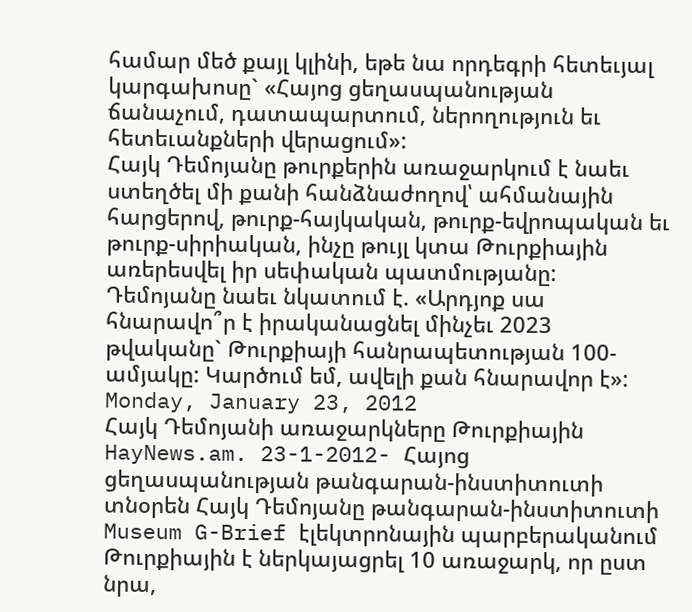համար մեծ քայլ կլինի, եթե նա որդեգրի հետեւյալ կարգախոսը` «Հայոց ցեղասպանության ճանաչում, դատապարտում, ներողություն եւ հետեւանքների վերացում»:
Հայկ Դեմոյանը թուրքերին առաջարկում է նաեւ ստեղծել մի քանի հանձնաժողով՝ ահմանային հարցերով, թուրք-հայկական, թուրք-եվրոպական եւ թուրք-սիրիական, ինչը թույլ կտա Թուրքիային առերեսվել իր սեփական պատմությանը:
Դեմոյանը նաեւ նկատում է. «Արդյոք սա հնարավո՞ր է իրականացնել մինչեւ 2023 թվականը` Թուրքիայի հանրապետության 100-ամյակը: Կարծում եմ, ավելի քան հնարավոր է»:
Monday, January 23, 2012
Հայկ Դեմոյանի առաջարկները Թուրքիային
HayNews.am. 23-1-2012- Հայոց ցեղասպանության թանգարան-ինստիտուտի տնօրեն Հայկ Դեմոյանը թանգարան-ինստիտուտի Museum G-Brief էլեկտրոնային պարբերականում Թուրքիային է ներկայացրել 10 առաջարկ, որ ըստ նրա,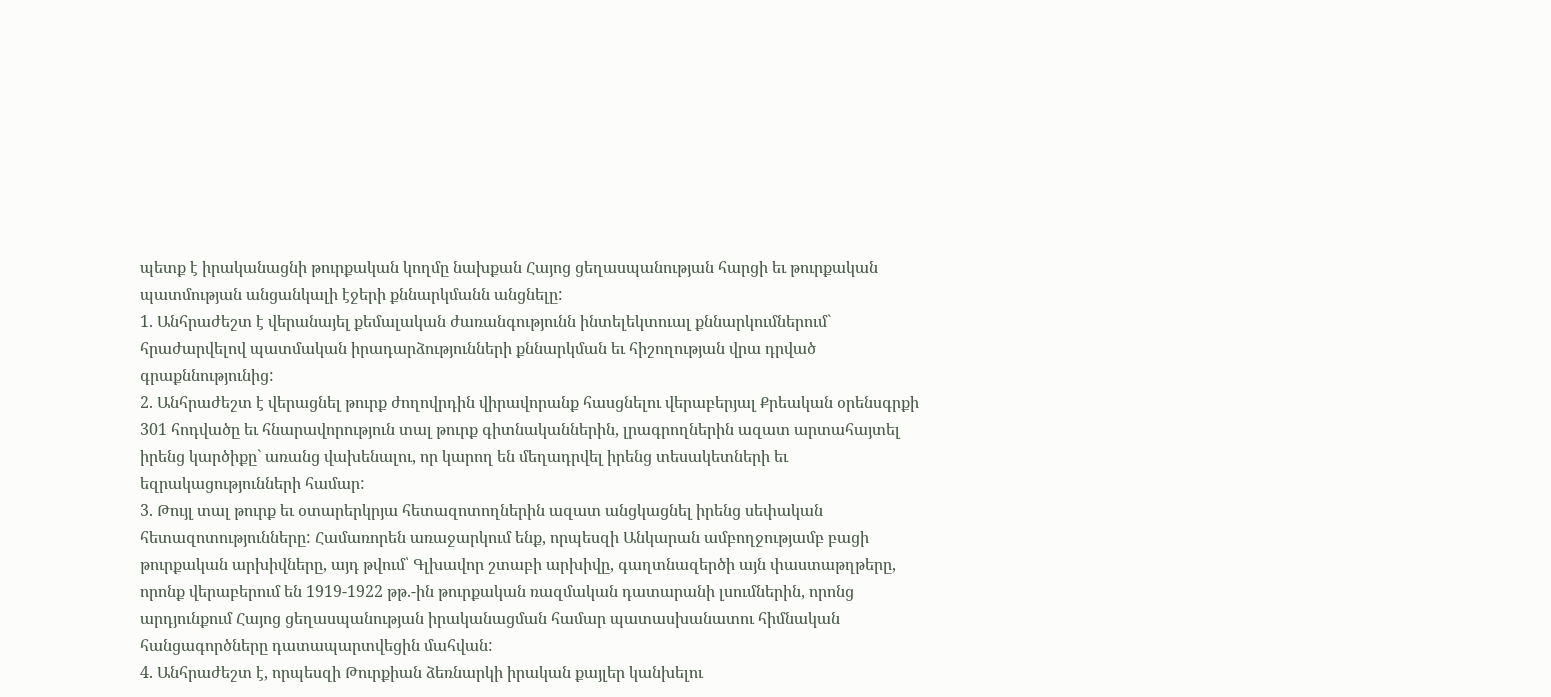պետք է իրականացնի թուրքական կողմը նախքան Հայոց ցեղասպանության հարցի եւ թուրքական պատմության անցանկալի էջերի քննարկմանն անցնելը:
1. Անհրաժեշտ է վերանայել քեմալական ժառանգությունն ինտելեկտուալ քննարկումներում` հրաժարվելով պատմական իրադարձությունների քննարկման եւ հիշողության վրա դրված գրաքննությունից:
2. Անհրաժեշտ է վերացնել թուրք ժողովրդին վիրավորանք հասցնելու վերաբերյալ Քրեական օրենսգրքի 301 հոդվածը եւ հնարավորություն տալ թուրք գիտնականներին, լրագրողներին ազատ արտահայտել իրենց կարծիքը` առանց վախենալու, որ կարող են մեղադրվել իրենց տեսակետների եւ եզրակացությունների համար:
3. Թույլ տալ թուրք եւ օտարերկրյա հետազոտողներին ազատ անցկացնել իրենց սեփական հետազոտությունները: Համառորեն առաջարկում ենք, որպեսզի Անկարան ամբողջությամբ բացի թուրքական արխիվները, այդ թվում՝ Գլխավոր շտաբի արխիվը, գաղտնազերծի այն փաստաթղթերը, որոնք վերաբերում են 1919-1922 թթ.-ին թուրքական ռազմական դատարանի լսումներին, որոնց արդյունքում Հայոց ցեղասպանության իրականացման համար պատասխանատու հիմնական հանցագործները դատապարտվեցին մահվան:
4. Անհրաժեշտ է, որպեսզի Թուրքիան ձեռնարկի իրական քայլեր կանխելու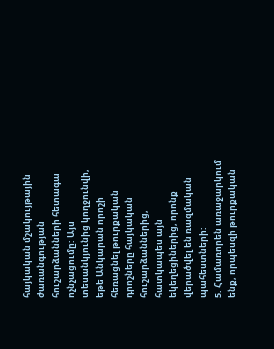հայկական մշակույթային ժառանգության հուշարձանների հետագա ոչնչացումը: Այս տեսանկյունից կողջունվի, եթե Անկարան որոշի հեռացնել թուրքական դրոշները հայկական հուշարձաններից, հատկապես այն եկեղեցիներից, որոնք վերածվել են ռազմական պահեստների:
5. Համառորեն առաջարկում ենք, որպեսզի թուրքական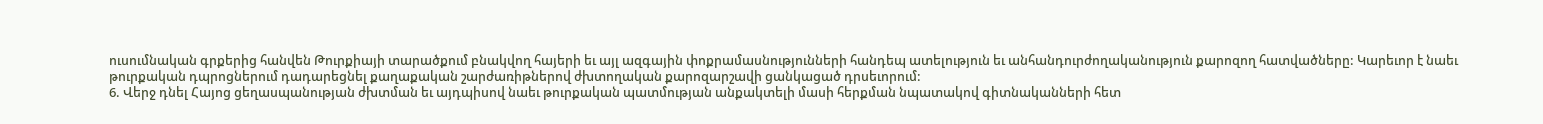ուսումնական գրքերից հանվեն Թուրքիայի տարածքում բնակվող հայերի եւ այլ ազգային փոքրամասնությունների հանդեպ ատելություն եւ անհանդուրժողականություն քարոզող հատվածները: Կարեւոր է նաեւ թուրքական դպրոցներում դադարեցնել քաղաքական շարժառիթներով ժխտողական քարոզարշավի ցանկացած դրսեւորում:
6. Վերջ դնել Հայոց ցեղասպանության ժխտման եւ այդպիսով նաեւ թուրքական պատմության անքակտելի մասի հերքման նպատակով գիտնականների հետ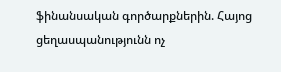ֆինանսական գործարքներին. Հայոց ցեղասպանությունն ոչ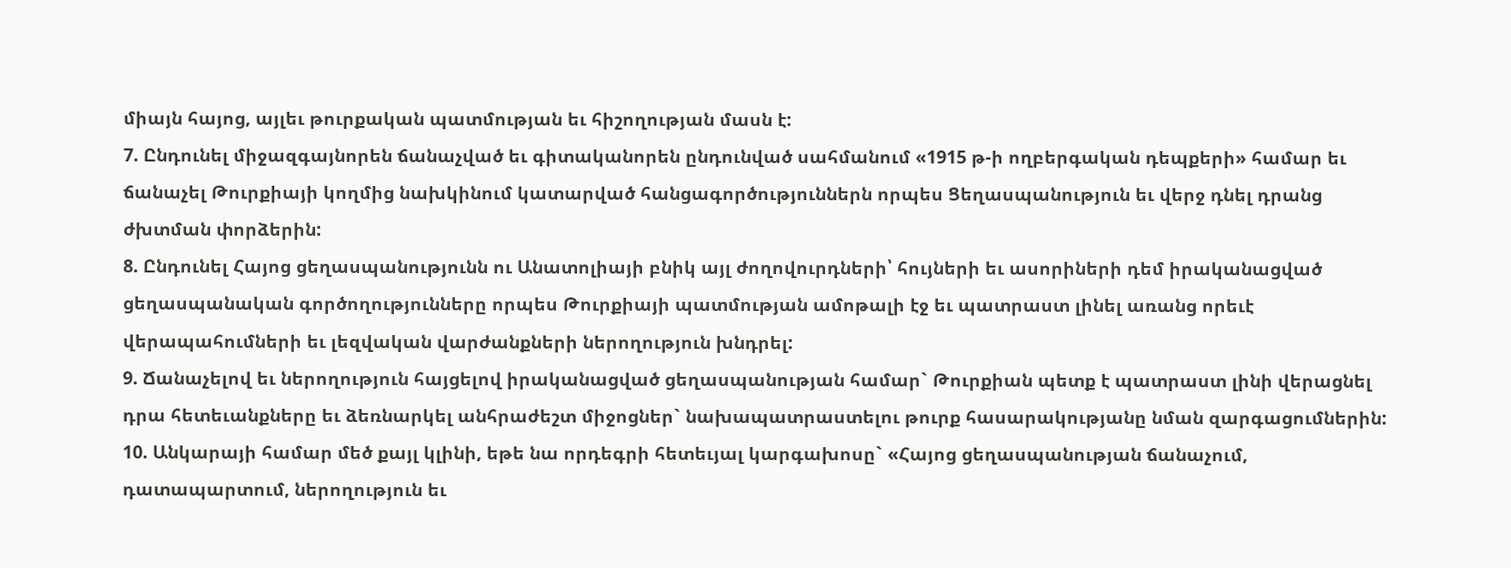միայն հայոց, այլեւ թուրքական պատմության եւ հիշողության մասն է:
7. Ընդունել միջազգայնորեն ճանաչված եւ գիտականորեն ընդունված սահմանում «1915 թ-ի ողբերգական դեպքերի» համար եւ ճանաչել Թուրքիայի կողմից նախկինում կատարված հանցագործություններն որպես Ցեղասպանություն եւ վերջ դնել դրանց ժխտման փորձերին:
8. Ընդունել Հայոց ցեղասպանությունն ու Անատոլիայի բնիկ այլ ժողովուրդների՝ հույների եւ ասորիների դեմ իրականացված ցեղասպանական գործողությունները որպես Թուրքիայի պատմության ամոթալի էջ եւ պատրաստ լինել առանց որեւէ վերապահումների եւ լեզվական վարժանքների ներողություն խնդրել:
9. Ճանաչելով եւ ներողություն հայցելով իրականացված ցեղասպանության համար` Թուրքիան պետք է պատրաստ լինի վերացնել դրա հետեւանքները եւ ձեռնարկել անհրաժեշտ միջոցներ` նախապատրաստելու թուրք հասարակությանը նման զարգացումներին:
10. Անկարայի համար մեծ քայլ կլինի, եթե նա որդեգրի հետեւյալ կարգախոսը` «Հայոց ցեղասպանության ճանաչում, դատապարտում, ներողություն եւ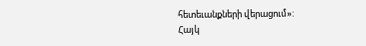հետեւանքների վերացում»:
Հայկ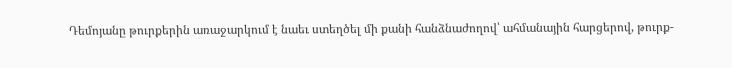Դեմոյանը թուրքերին առաջարկում է նաեւ ստեղծել մի քանի հանձնաժողով՝ ահմանային հարցերով, թուրք-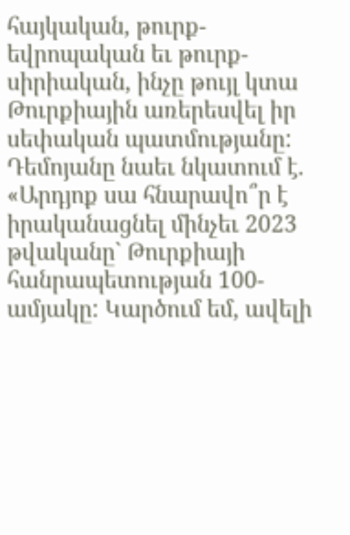հայկական, թուրք-եվրոպական եւ թուրք-սիրիական, ինչը թույլ կտա Թուրքիային առերեսվել իր սեփական պատմությանը:
Դեմոյանը նաեւ նկատում է. «Արդյոք սա հնարավո՞ր է իրականացնել մինչեւ 2023 թվականը` Թուրքիայի հանրապետության 100-ամյակը: Կարծում եմ, ավելի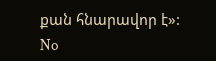քան հնարավոր է»:
No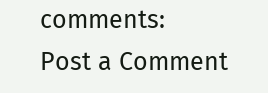comments:
Post a Comment